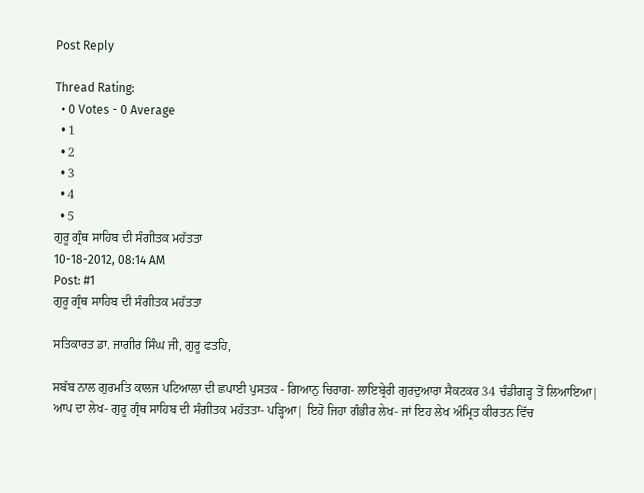Post Reply

Thread Rating:
  • 0 Votes - 0 Average
  • 1
  • 2
  • 3
  • 4
  • 5
ਗੁਰੂ ਗ੍ਰੰਥ ਸਾਹਿਬ ਦੀ ਸੰਗੀਤਕ ਮਹੱਤਤਾ
10-18-2012, 08:14 AM
Post: #1
ਗੁਰੂ ਗ੍ਰੰਥ ਸਾਹਿਬ ਦੀ ਸੰਗੀਤਕ ਮਹੱਤਤਾ

ਸਤਿਕਾਰਤ ਡਾ. ਜਾਗੀਰ ਸਿੰਘ ਜੀ, ਗੁਰੂ ਫਤਹਿ,

ਸਬੱਬ ਨਾਲ ਗੁਰਮਤਿ ਕਾਲਜ ਪਟਿਆਲਾ ਦੀ ਛਪਾਈ ਪੁਸਤਕ - ਗਿਆਨੁ ਚਿਰਾਗ- ਲਾਇਬ੍ਰੇਰੀ ਗੁਰਦੁਆਰਾ ਸੈਕਟਕਰ 34 ਚੰਡੀਗੜ੍ਹ ਤੋਂ ਲਿਆਇਆ| ਆਪ ਦਾ ਲੇਖ- ਗੁਰੂ ਗ੍ਰੰਥ ਸਾਹਿਬ ਦੀ ਸੰਗੀਤਕ ਮਹੱਤਤਾ- ਪੜ੍ਹਿਆ| ਇਹੋ ਜਿਹਾ ਗੰਭੀਰ ਲੇਖ- ਜਾਂ ਇਹ ਲੇਖ ਅੰਮ੍ਰਿਤ ਕੀਰਤਨ ਵਿੱਚ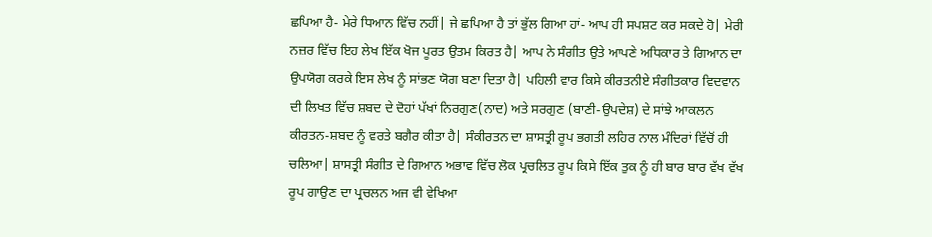ਛਪਿਆ ਹੈ- ਮੇਰੇ ਧਿਆਨ ਵਿੱਚ ਨਹੀਂ| ਜੇ ਛਪਿਆ ਹੈ ਤਾਂ ਭੁੱਲ ਗਿਆ ਹਾਂ- ਆਪ ਹੀ ਸਪਸ਼ਟ ਕਰ ਸਕਦੇ ਹੋ| ਮੇਰੀ ਨਜ਼ਰ ਵਿੱਚ ਇਹ ਲੇਖ ਇੱਕ ਖੋਜ ਪੂਰਤ ਉਤਮ ਕਿਰਤ ਹੈ| ਆਪ ਨੇ ਸੰਗੀਤ ਉਤੇ ਆਪਣੇ ਅਧਿਕਾਰ ਤੇ ਗਿਆਨ ਦਾ ਉਪਯੋਗ ਕਰਕੇ ਇਸ ਲੇਖ ਨੂੰ ਸਾਂਭਣ ਯੋਗ ਬਣਾ ਦਿਤਾ ਹੈ| ਪਹਿਲੀ ਵਾਰ ਕਿਸੇ ਕੀਰਤਨੀਏ ਸੰਗੀਤਕਾਰ ਵਿਦਵਾਨ ਦੀ ਲਿਖਤ ਵਿੱਚ ਸ਼ਬਦ ਦੇ ਦੋਹਾਂ ਪੱਖਾਂ ਨਿਰਗੁਣ(ਨਾਦ) ਅਤੇ ਸਰਗੁਣ (ਬਾਣੀ-ਉਪਦੇਸ਼) ਦੇ ਸਾਂਝੇ ਆਕਲਨ ਕੀਰਤਨ-ਸ਼ਬਦ ਨੂੰ ਵਰਤੇ ਬਗੈਰ ਕੀਤਾ ਹੈ| ਸੰਕੀਰਤਨ ਦਾ ਸ਼ਾਸਤ੍ਰੀ ਰੂਪ ਭਗਤੀ ਲਹਿਰ ਨਾਲ ਮੰਦਿਰਾਂ ਵਿੱਚੋਂ ਹੀ ਚਲਿਆ| ਸ਼ਾਸਤ੍ਰੀ ਸੰਗੀਤ ਦੇ ਗਿਆਨ ਅਭਾਵ ਵਿੱਚ ਲੋਕ ਪ੍ਰਚਲਿਤ ਰੂਪ ਕਿਸੇ ਇੱਕ ਤੁਕ ਨੂੰ ਹੀ ਬਾਰ ਬਾਰ ਵੱਖ ਵੱਖ ਰੂਪ ਗਾਉਣ ਦਾ ਪ੍ਰਚਲਨ ਅਜ ਵੀ ਵੇਖਿਆ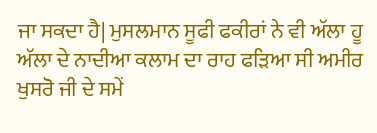ਜਾ ਸਕਦਾ ਹੈ| ਮੁਸਲਮਾਨ ਸੂਫੀ ਫਕੀਰਾਂ ਨੇ ਵੀ ਅੱਲਾ ਹੂ ਅੱਲਾ ਦੇ ਨਾਦੀਆ ਕਲਾਮ ਦਾ ਰਾਹ ਫੜਿਆ ਸੀ ਅਮੀਰ ਖੁਸਰੋ ਜੀ ਦੇ ਸਮੇਂ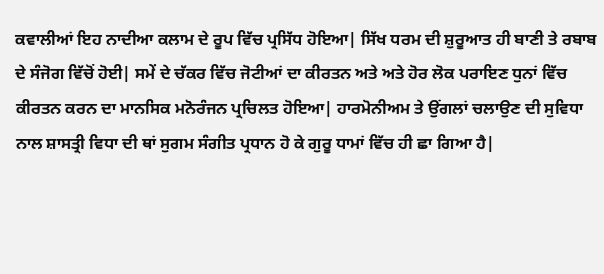ਕਵਾਲੀਆਂ ਇਹ ਨਾਦੀਆ ਕਲਾਮ ਦੇ ਰੂਪ ਵਿੱਚ ਪ੍ਰਸਿੱਧ ਹੋਇਆ| ਸਿੱਖ ਧਰਮ ਦੀ ਸ਼ੁਰੂਆਤ ਹੀ ਬਾਣੀ ਤੇ ਰਬਾਬ ਦੇ ਸੰਜੋਗ ਵਿੱਚੋਂ ਹੋਈ| ਸਮੇਂ ਦੇ ਚੱਕਰ ਵਿੱਚ ਜੋਟੀਆਂ ਦਾ ਕੀਰਤਨ ਅਤੇ ਅਤੇ ਹੋਰ ਲੋਕ ਪਰਾਇਣ ਧੁਨਾਂ ਵਿੱਚ ਕੀਰਤਨ ਕਰਨ ਦਾ ਮਾਨਸਿਕ ਮਨੋਰੰਜਨ ਪ੍ਰਚਿਲਤ ਹੋਇਆ| ਹਾਰਮੋਨੀਅਮ ਤੇ ਉਂਗਲਾਂ ਚਲਾਉਣ ਦੀ ਸੁਵਿਧਾ ਨਾਲ ਸ਼ਾਸਤ੍ਰੀ ਵਿਧਾ ਦੀ ਥਾਂ ਸੁਗਮ ਸੰਗੀਤ ਪ੍ਰਧਾਨ ਹੋ ਕੇ ਗੁਰੂ ਧਾਮਾਂ ਵਿੱਚ ਹੀ ਛਾ ਗਿਆ ਹੈ|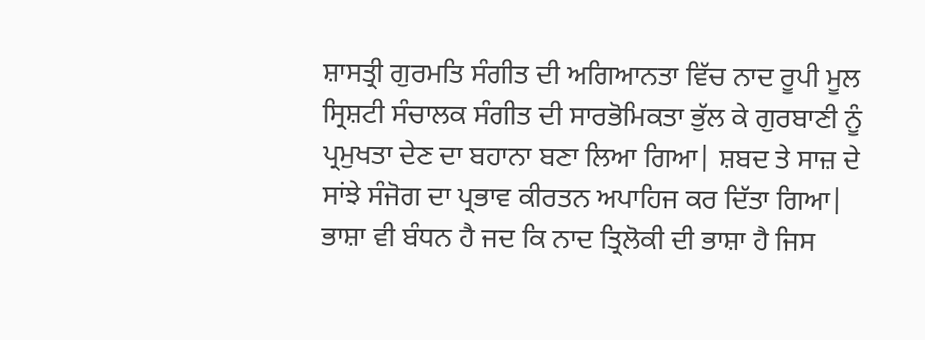ਸ਼ਾਸਤ੍ਰੀ ਗੁਰਮਤਿ ਸੰਗੀਤ ਦੀ ਅਗਿਆਨਤਾ ਵਿੱਚ ਨਾਦ ਰੂਪੀ ਮੂਲ ਸ੍ਰਿਸ਼ਟੀ ਸੰਚਾਲਕ ਸੰਗੀਤ ਦੀ ਸਾਰਭੋਮਿਕਤਾ ਭੁੱਲ ਕੇ ਗੁਰਬਾਣੀ ਨੂੰ ਪ੍ਰਮੁਖਤਾ ਦੇਣ ਦਾ ਬਹਾਨਾ ਬਣਾ ਲਿਆ ਗਿਆ| ਸ਼ਬਦ ਤੇ ਸਾਜ਼ ਦੇ ਸਾਂਝੇ ਸੰਜੋਗ ਦਾ ਪ੍ਰਭਾਵ ਕੀਰਤਨ ਅਪਾਹਿਜ ਕਰ ਦਿੱਤਾ ਗਿਆ| ਭਾਸ਼ਾ ਵੀ ਬੰਧਨ ਹੈ ਜਦ ਕਿ ਨਾਦ ਤ੍ਰਿਲੋਕੀ ਦੀ ਭਾਸ਼ਾ ਹੈ ਜਿਸ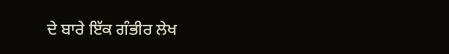ਦੇ ਬਾਰੇ ਇੱਕ ਗੰਭੀਰ ਲੇਖ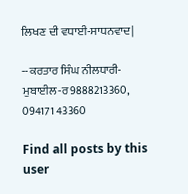ਲਿਖਣ ਦੀ ਵਧਾਈ-ਸਾਧਨਵਾਦ|

--ਕਰਤਾਰ ਸਿੰਘ ਨੀਲਧਾਰੀ-ਮੁਬਾਈਲ-ਰ9888213360, 094171 43360

Find all posts by this user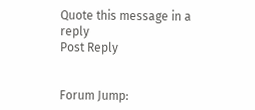Quote this message in a reply
Post Reply


Forum Jump: